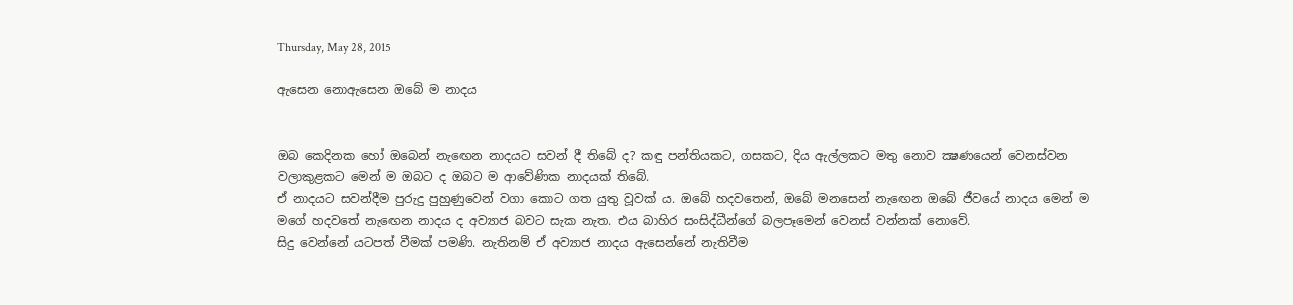Thursday, May 28, 2015

ඇසෙන නොඇසෙන ඔබේ ම නාදය


ඔබ කෙදිනක හෝ ඔබෙන් නැඟෙන නාදයට සවන් දී තිබේ ද? කඳු පන්තියකට, ගසකට, දිය ඇල්ලකට මතු නොව ක්‍ෂණයෙන් වෙනස්වන වලාකුළකට මෙන් ම ඔබට ද ඔබට ම ආවේණික නාදයක් තිබේ.
ඒ නාදයට සවන්දීම පුරුදු පුහුණුවෙන් වගා කොට ගත යුතු වූවක් ය. ඔබේ හදවතෙන්, ඔබේ මනසෙන් නැඟෙන ඔබේ ජීවයේ නාදය මෙන් ම මගේ හදවතේ නැඟෙන නාදය ද අව්‍යාජ බවට සැක නැත. එය බාහිර සංසිද්ධීන්ගේ බලපෑමෙන් වෙනස් වන්නක් නොවේ.
සිදු වෙන්නේ යටපත් වීමක් පමණි. නැතිනම් ඒ අව්‍යාජ නාදය ඇසෙන්නේ නැතිවීම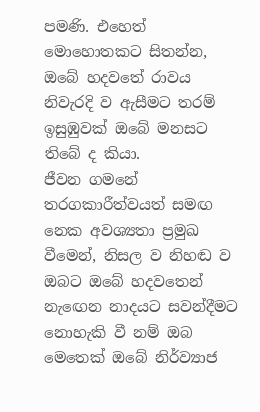පමණි. එහෙත් මොහොතකට සිතන්න, ඔබේ හදවතේ රාවය නිවැරදි ව ඇසීමට තරම් ඉසුඹුවක් ඔබේ මනසට තිබේ ද කියා.
ජීවන ගමනේ තරගකාරීත්වයත් සමඟ නෙක අවශ්‍යතා ප්‍රමුඛ වීමෙන්, නිසල ව නිහඬ ව ඔබට ඔබේ හදවතෙන් නැඟෙන නාදයට සවන්දීමට නොහැකි වී නම් ඔබ මෙතෙක් ඔබේ නිර්ව්‍යාජ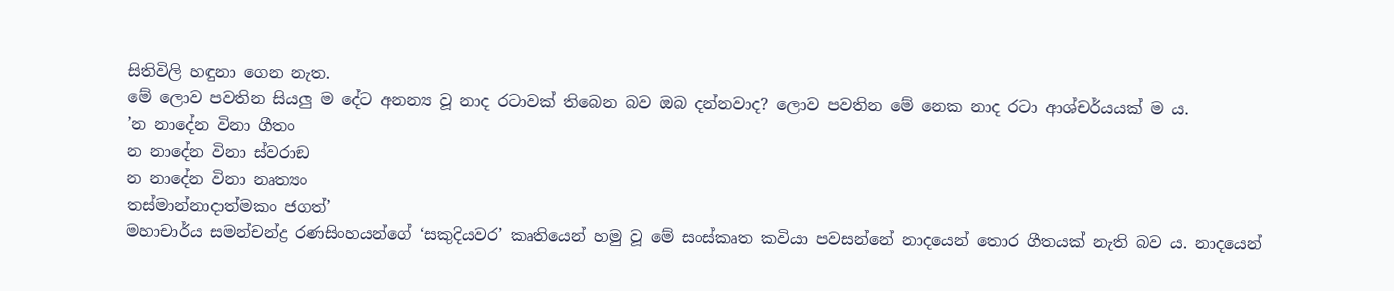සිතිවිලි හඳුනා ගෙන නැත.
මේ ලොව පවතින සියලු ම දේට අනන්‍ය වූ නාද රටාවක් තිබෙන බව ඔබ දන්නවාද? ලොව පවතින මේ නෙක නාද රටා ආශ්චර්යයක් ම ය.
’න නාදේන විනා ගීතං
න නාදේන විනා ස්වරාඞ
න නාදේන විනා නෘත්‍යං
තස්මාන්නාදාත්මකං ජගත්’
මහාචාර්ය සමන්චන්ද්‍ර රණසිංහයන්ගේ ‘සකුදියවර’ කෘතියෙන් හමු වූ මේ සංස්කෘත කවියා පවසන්නේ නාදයෙන් තොර ගීතයක් නැති බව ය. නාදයෙන්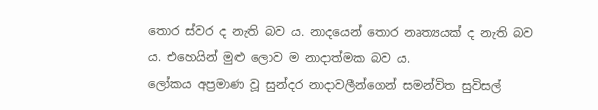තොර ස්වර ද නැති බව ය. නාදයෙන් තොර නෘත්‍යයක් ද නැති බව ය. එහෙයින් මුළු ලොව ම නාදාත්මක බව ය.
ලෝකය අප්‍රමාණ වූ සුන්දර නාදාවලීන්ගෙන් සමන්විත සුවිසල්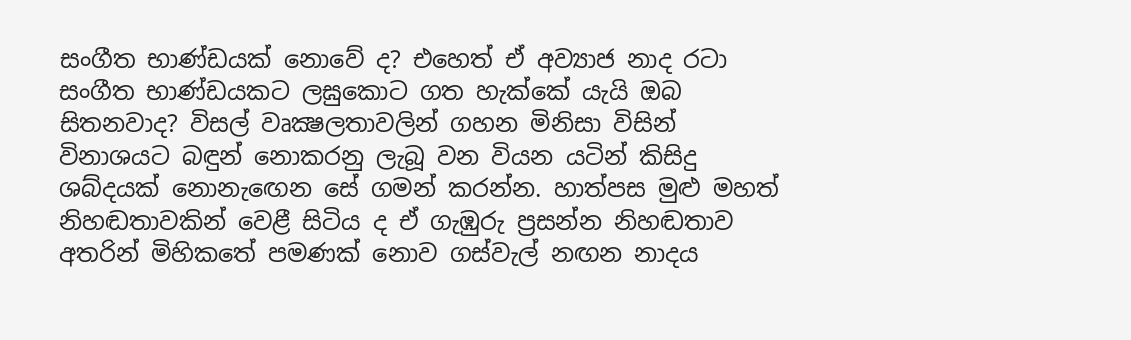සංගීත භාණ්ඩයක් නොවේ ද? එහෙත් ඒ අව්‍යාජ නාද රටා සංගීත භාණ්ඩයකට ලඝුකොට ගත හැක්කේ යැයි ඔබ සිතනවාද? විසල් වෘක්‍ෂලතාවලින් ගහන මිනිසා විසින් විනාශයට බඳුන් නොකරනු ලැබූ වන වියන යටින් කිසිදු ශබ්දයක් නොනැඟෙන සේ ගමන් කරන්න. හාත්පස මුළු මහත් නිහඬතාවකින් වෙළී සිටිය ද ඒ ගැඹුරු ප්‍රසන්න නිහඬතාව අතරින් මිහිකතේ පමණක් නොව ගස්වැල් නඟන නාදය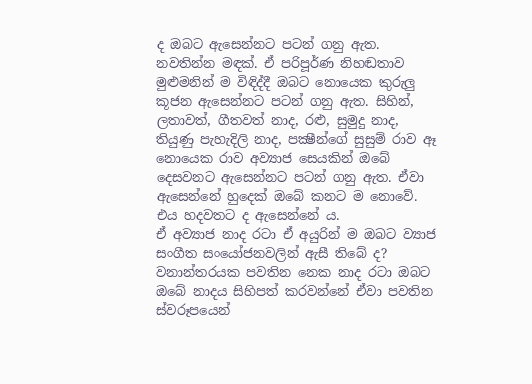ද ඔබට ඇසෙන්නට පටන් ගනු ඇත.
නවතින්න මඳක්. ඒ පරිපූර්ණ නිහඬතාව මුළුමනින් ම විඳිද්දී ඔබට නොයෙක කුරුලු කූජන ඇසෙන්නට පටන් ගනු ඇත. සිහින්, ලතාවත්, ගීතවත් නාද, රළු, සුමුදු නාද, තියුණු පැහැදිලි නාද, පක්‍ෂීන්ගේ සුසුම් රාව ඈ නොයෙක රාව අව්‍යාජ සෙයකින් ඔබේ දෙසවනට ඇසෙන්නට පටන් ගනු ඇත. ඒවා ඇසෙන්නේ හුදෙක් ඔබේ කනට ම නොවේ. එය හදවතට ද ඇසෙන්නේ ය.
ඒ අව්‍යාජ නාද රටා ඒ අයුරින් ම ඔබට ව්‍යාජ සංගීත සංයෝජනවලින් ඇසී තිබේ ද? වනාන්තරයක පවතින නෙක නාද රටා ඔබට ඔබේ නාදය සිහිපත් කරවන්නේ ඒවා පවතින ස්වරූපයෙන්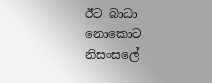ඊට බාධා නොකොට නිසංසලේ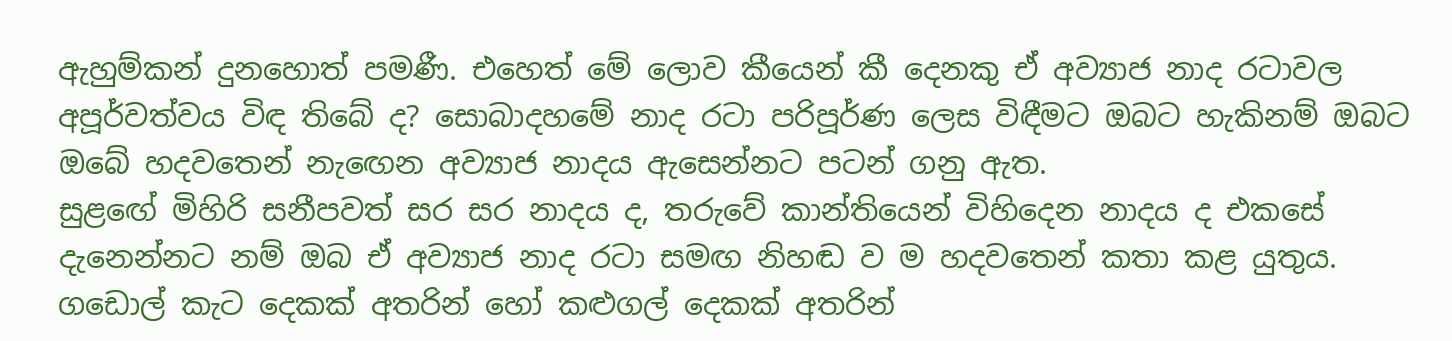ඇහුම්කන් දුනහොත් පමණී. එහෙත් මේ ලොව කීයෙන් කී දෙනකු ඒ අව්‍යාජ නාද රටාවල අපූර්වත්වය විඳ තිබේ ද? සොබාදහමේ නාද රටා පරිපූර්ණ ලෙස විඳීමට ඔබට හැකිනම් ඔබට ඔබේ හදවතෙන් නැඟෙන අව්‍යාජ නාදය ඇසෙන්නට පටන් ගනු ඇත.
සුළඟේ මිහිරි සනීපවත් සර සර නාදය ද, තරුවේ කාන්තියෙන් විහිදෙන නාදය ද එකසේ දැනෙන්නට නම් ඔබ ඒ අව්‍යාජ නාද රටා සමඟ නිහඬ ව ම හදවතෙන් කතා කළ යුතුය. ගඩොල් කැට දෙකක් අතරින් හෝ කළුගල් දෙකක් අතරින්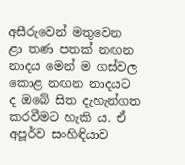අසීරුවෙන් මතුවෙන ළා තණ පතක් නඟන නාදය මෙන් ම ගස්වල කොළ නඟන නාදයට ද ඔබේ සිත දැහැන්ගත කරවීමට හැකි ය. ඒ අපූර්ව සංහිඳියාව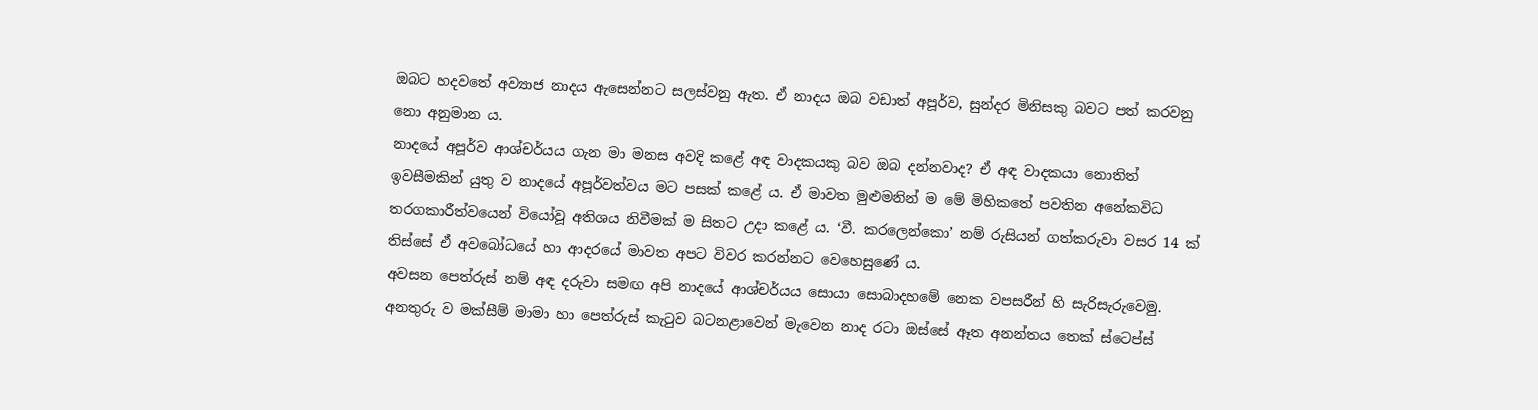ඔබට හදවතේ අව්‍යාජ නාදය ඇසෙන්නට සලස්වනු ඇත. ඒ නාදය ඔබ වඩාත් අපූර්ව, සුන්දර මිනිසකු බවට පත් කරවනු නො අනුමාන ය.
නාදයේ අපූර්ව ආශ්චර්යය ගැන මා මනස අවදි කළේ අඳ වාදකයකු බව ඔබ දන්නවාද? ඒ අඳ වාදකයා නොතිත් ඉවසීමකින් යුතු ව නාදයේ අපූර්වත්වය මට පසක් කළේ ය. ඒ මාවත මුළුමනින් ම මේ මිහිකතේ පවතින අනේකවිධ තරගකාරීත්වයෙන් වියෝවූ අතිශය නිවීමක් ම සිතට උදා කළේ ය. ‘වී. කරලෙන්කො’ නම් රුසියන් ගත්කරුවා වසර 14 ක් තිස්සේ ඒ අවබෝධයේ හා ආදරයේ මාවත අපට විවර කරන්නට වෙහෙසුණේ ය.
අවසන පෙත්රුස් නම් අඳ දරුවා සමඟ අපි නාදයේ ආශ්චර්යය සොයා සොබාදහමේ නෙක වපසරීන් හි සැරිසැරුවෙමු. අනතුරු ව මක්සීම් මාමා හා පෙත්රුස් කැටුව බටනළාවෙන් මැවෙන නාද රටා ඔස්සේ ඈත අනන්තය තෙක් ස්ටෙප්ස්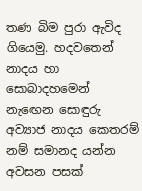තණ බිම පුරා ඇවිද ගියෙමු. හදවතෙන් නාදය හා සොබාදහමෙන් නැඟෙන සොඳුරු අව්‍යාජ නාදය කෙතරම් නම් සමානද යන්න අවසන පසක්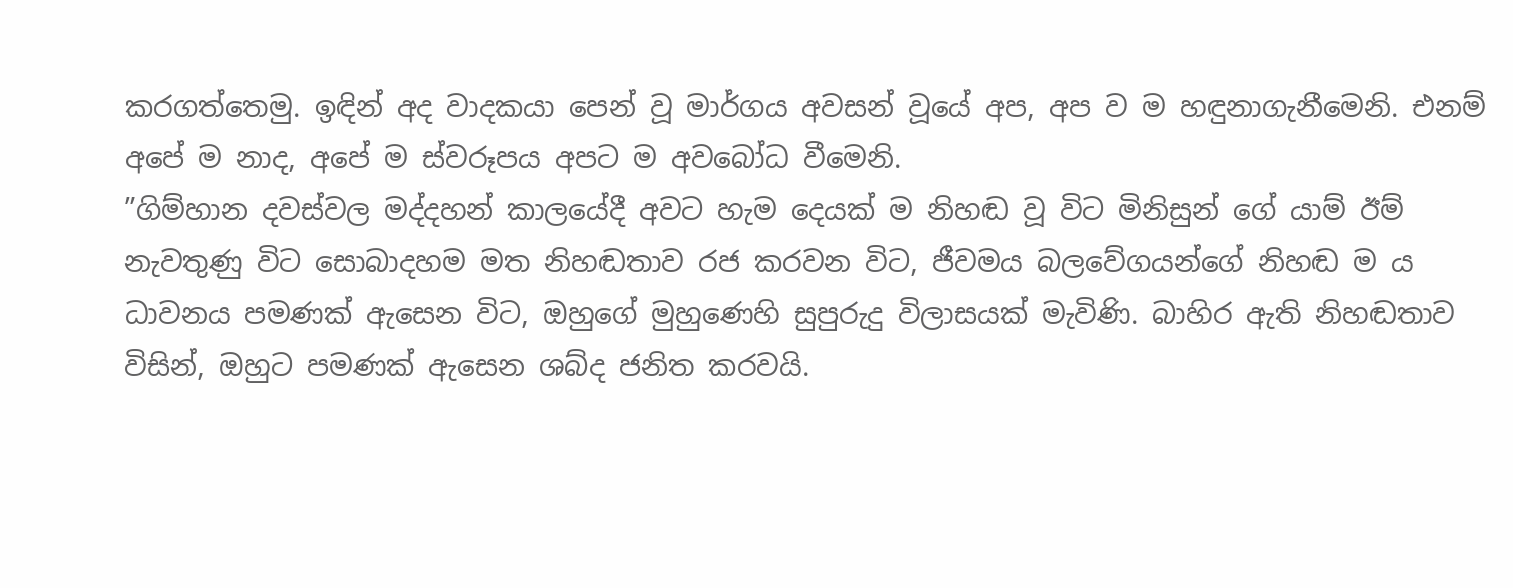කරගත්තෙමු. ඉඳින් අද වාදකයා පෙන් වූ මාර්ගය අවසන් වූයේ අප, අප ව ම හඳුනාගැනීමෙනි. එනම් අපේ ම නාද, අපේ ම ස්වරූපය අපට ම අවබෝධ වීමෙනි.
”ගිම්හාන දවස්වල මද්දහන් කාලයේදී අවට හැම දෙයක් ම නිහඬ වූ විට මිනිසුන් ගේ යාම් ඊම් නැවතුණු විට සොබාදහම මත නිහඬතාව රජ කරවන විට, ජීවමය බලවේගයන්ගේ නිහඬ ම ය ධාවනය පමණක් ඇසෙන විට, ඔහුගේ මුහුණෙහි සුපුරුදු විලාසයක් මැවිණි. බාහිර ඇති නිහඬතාව විසින්, ඔහුට පමණක් ඇසෙන ශබ්ද ජනිත කරවයි.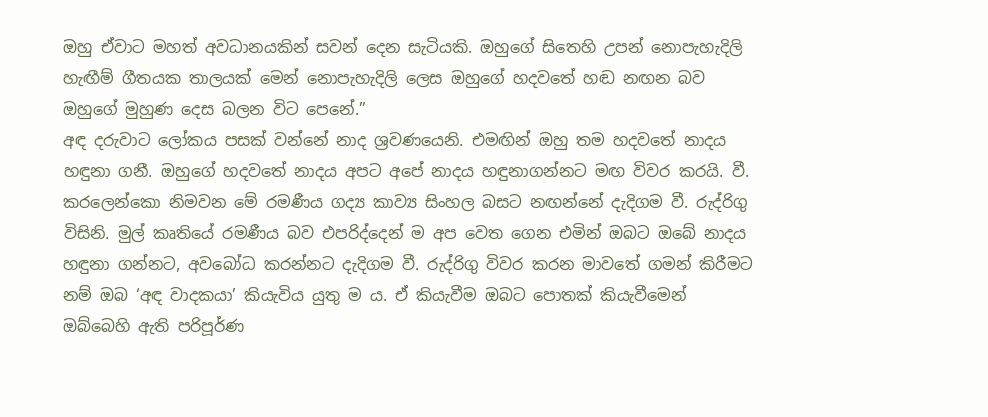ඔහු ඒවාට මහත් අවධානයකින් සවන් දෙන සැටියකි. ඔහුගේ සිතෙහි උපන් නොපැහැදිලි හැඟීම් ගීතයක තාලයක් මෙන් නොපැහැදිලි ලෙස ඔහුගේ හදවතේ හඬ නඟන බව ඔහුගේ මුහුණ දෙස බලන විට පෙනේ.”
අඳ දරුවාට ලෝකය පසක් වන්නේ නාද ශ්‍රවණයෙනි. එමඟින් ඔහු තම හදවතේ නාදය හඳුනා ගනී. ඔහුගේ හදවතේ නාදය අපට අපේ නාදය හඳුනාගන්නට මඟ විවර කරයි. වී. කරලෙන්කො නිමවන මේ රමණීය ගද්‍ය කාව්‍ය සිංහල බසට නඟන්නේ දැදිගම වී. රුද්රිගු විසිනි. මුල් කෘතියේ රමණීය බව එපරිද්දෙන් ම අප වෙත ගෙන එමින් ඔබට ඔබේ නාදය හඳුනා ගන්නට, අවබෝධ කරන්නට දැදිගම වී. රුද්රිගු විවර කරන මාවතේ ගමන් කිරීමට නම් ඔබ ‘අඳ වාදකයා’ කියැවිය යුතු ම ය. ඒ කියැවීම ඔබට පොතක් කියැවීමෙන් ඔබ්බෙහි ඇති පරිපූර්ණ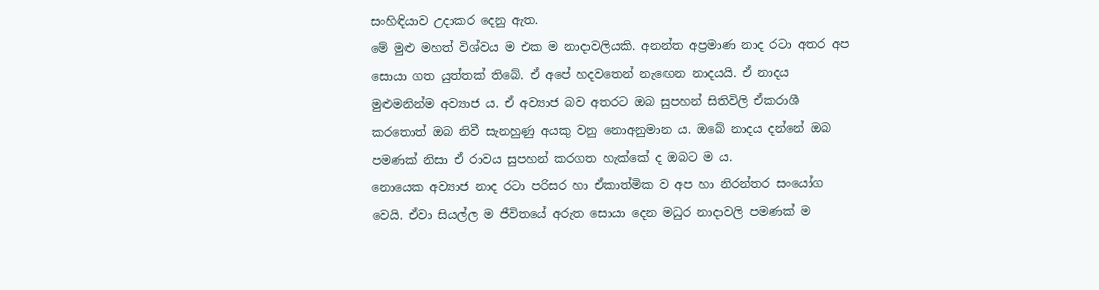සංහිඳියාව උදාකර දෙනු ඇත.
මේ මුළු මහත් විශ්වය ම එක ම නාදාවලියකි. අනන්ත අප්‍රමාණ නාද රටා අතර අප සොයා ගත යුත්තක් තිබේ. ඒ අපේ හදවතෙන් නැඟෙන නාදයයි. ඒ නාදය මුළුමනින්ම අව්‍යාජ ය. ඒ අව්‍යාජ බව අතරට ඔබ සුපහන් සිතිවිලි ඒකරාශී කරතොත් ඔබ නිවී සැනහුණු අයකු වනු නොඅනුමාන ය. ඔබේ නාදය දන්නේ ඔබ පමණක් නිසා ඒ රාවය සුපහන් කරගත හැක්කේ ද ඔබට ම ය.
නොයෙක අව්‍යාජ නාද රටා පරිසර හා ඒකාත්මික ව අප හා නිරන්තර සංයෝග වෙයි. ඒවා සියල්ල ම ජීවිතයේ අරුත සොයා දෙන මධුර නාදාවලි පමණක් ම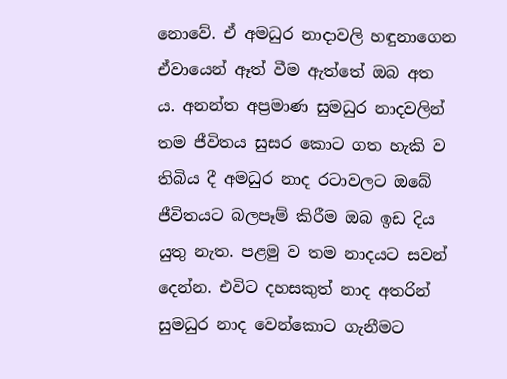නොවේ. ඒ අමධුර නාදාවලි හඳුනාගෙන ඒවායෙන් ඈත් වීම ඇත්තේ ඔබ අත ය. අනන්ත අප්‍රමාණ සුමධුර නාදවලින් තම ජීවිතය සුසර කොට ගත හැකි ව තිබිය දී අමධුර නාද රටාවලට ඔබේ ජීවිතයට බලපෑම් කිරීම ඔබ ඉඩ දිය යුතු නැත. පළමු ව තම නාදයට සවන් දෙන්න. එවිට දහසකුත් නාද අතරින් සුමධුර නාද වෙන්කොට ගැනීමට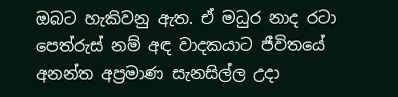ඔබට හැකිවනු ඇත. ඒ මධුර නාද රටා පෙත්රුස් නම් අඳ වාදකයාට ජීවිතයේ අනන්ත අප්‍රමාණ සැනසිල්ල උදා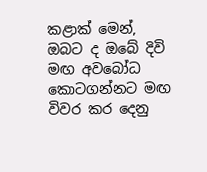කළාක් මෙන්, ඔබට ද ඔබේ දිවි මඟ අවබෝධ කොටගන්නට මඟ විවර කර දෙනු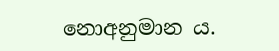නොඅනුමාන ය.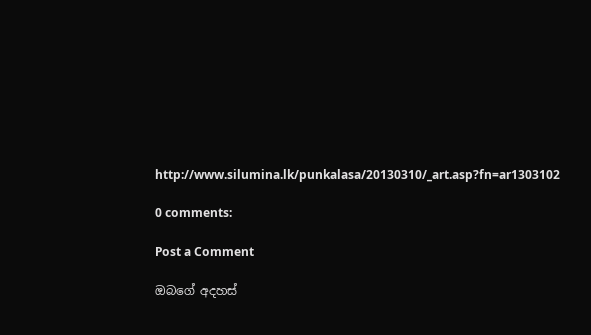http://www.silumina.lk/punkalasa/20130310/_art.asp?fn=ar1303102

0 comments:

Post a Comment

ඔබගේ අදහස්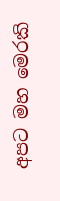අපට මහ මෙරකි